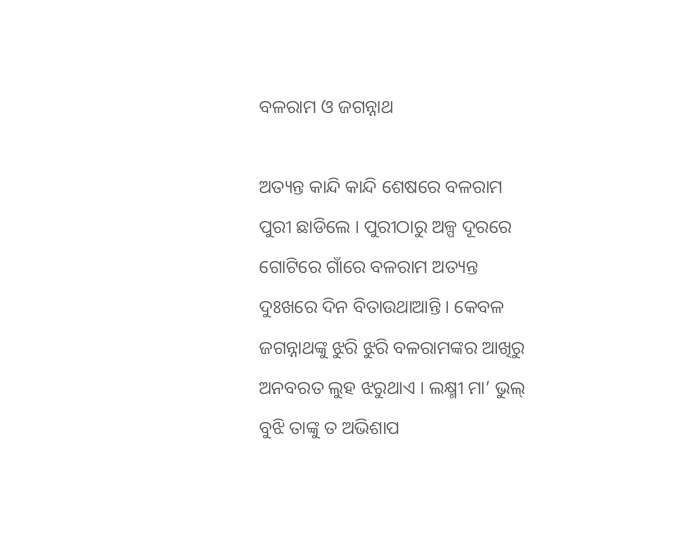ବଳରାମ ଓ ଜଗନ୍ନାଥ

ଅତ୍ୟନ୍ତ କାନ୍ଦି କାନ୍ଦି ଶେଷରେ ବଳରାମ ପୁରୀ ଛାଡିଲେ । ପୁରୀଠାରୁ ଅଳ୍ପ ଦୂରରେ ଗୋଟିରେ ଗାଁରେ ବଳରାମ ଅତ୍ୟନ୍ତ ଦୁଃଖରେ ଦିନ ବିତାଉଥାଆନ୍ତି । କେବଳ ଜଗନ୍ନାଥଙ୍କୁ ଝୁରି ଝୁରି ବଳରାମଙ୍କର ଆଖିରୁ ଅନବରତ ଲୁହ ଝରୁଥାଏ । ଲକ୍ଷ୍ମୀ ମା’ ଭୁଲ୍ ବୁଝି ତାଙ୍କୁ ତ ଅଭିଶାପ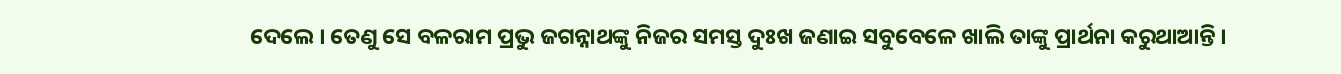ଦେଲେ । ତେଣୁ ସେ ବଳରାମ ପ୍ରଭୁ ଜଗନ୍ନାଥଙ୍କୁ ନିଜର ସମସ୍ତ ଦୁଃଖ ଜଣାଇ ସବୁବେଳେ ଖାଲି ତାଙ୍କୁ ପ୍ରାର୍ଥନା କରୁଥାଆନ୍ତି ।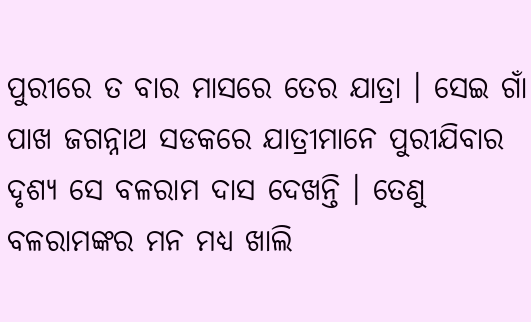ପୁରୀରେ ତ ବାର ମାସରେ ତେର ଯାତ୍ରା । ସେଇ ଗାଁ ପାଖ ଜଗନ୍ନାଥ ସଡକରେ ଯାତ୍ରୀମାନେ ପୁରୀଯିବାର ଦୃଶ୍ୟ ସେ ବଳରାମ ଦାସ ଦେଖନ୍ତି । ତେଣୁ ବଳରାମଙ୍କର ମନ ମଧ୍ୟ ଖାଲି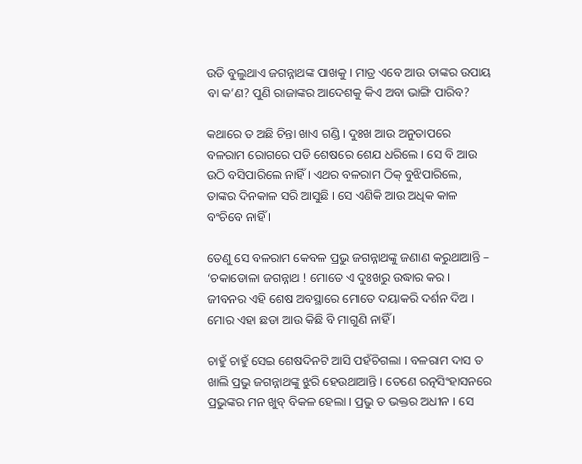ଉଡି ବୁଲୁଥାଏ ଜଗନ୍ନାଥଙ୍କ ପାଖକୁ । ମାତ୍ର ଏବେ ଆଉ ତାଙ୍କର ଉପାୟ ବା କ’ଣ? ପୁଣି ରାଜାଙ୍କର ଆଦେଶକୁ କିଏ ଅବା ଭାଙ୍ଗି ପାରିବ?

କଥାରେ ତ ଅଛି ଚିନ୍ତା ଖାଏ ଗଣ୍ଡି । ଦୁଃଖ ଆଉ ଅନୁତାପରେ ବଳରାମ ରୋଗରେ ପଡି ଶେଷରେ ଶେଯ ଧରିଲେ । ସେ ବି ଆଉ ଉଠି ବସିପାରିଲେ ନାହିଁ । ଏଥର ବଳରାମ ଠିକ୍ ବୁଝିପାରିଲେ, ତାଙ୍କର ଦିନକାଳ ସରି ଆସୁଛି । ସେ ଏଣିକି ଆଉ ଅଧିକ କାଳ ବଂଚିବେ ନାହିଁ ।

ତେଣୁ ସେ ବଳରାମ କେବଳ ପ୍ରଭୁ ଜଗନ୍ନାଥଙ୍କୁ ଜଣାଣ କରୁଥାଆନ୍ତି – ‘ଚକାଡୋଳା ଜଗନ୍ନାଥ ! ମୋତେ ଏ ଦୁଃଖରୁ ଉଦ୍ଧାର କର । ଜୀବନର ଏହି ଶେଷ ଅବସ୍ଥାରେ ମୋତେ ଦୟାକରି ଦର୍ଶନ ଦିଅ । ମୋର ଏହା ଛଡା ଆଉ କିଛି ବି ମାଗୁଣି ନାହିଁ ।

ଚାହୁଁ ଚାହୁଁ ସେଇ ଶେଷଦିନଟି ଆସି ପହଁଚିଗଲା । ବଳରାମ ଦାସ ତ ଖାଲି ପ୍ରଭୁ ଜଗନ୍ନାଥଙ୍କୁ ଝୁରି ହେଉଥାଆନ୍ତି । ତେଣେ ରତ୍ନସିଂହାସନରେ ପ୍ରଭୁଙ୍କର ମନ ଖୁବ୍ ବିକଳ ହେଲା । ପ୍ରଭୁ ତ ଭକ୍ତର ଅଧୀନ । ସେ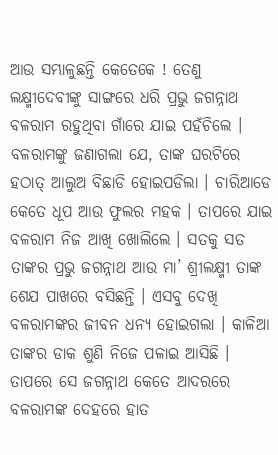ଆଉ ସମ୍ଭାଳୁଛନ୍ତି କେତେକେ ! ତେଣୁ ଲକ୍ଷ୍ମୀଦେବୀଙ୍କୁ ସାଙ୍ଗରେ ଧରି ପ୍ରଭୁ ଜଗନ୍ନାଥ ବଳରାମ ରହୁଥିବା ଗାଁରେ ଯାଇ ପହଁଚିଲେ । ବଳରାମଙ୍କୁ ଜଣାଗଲା ଯେ, ତାଙ୍କ ଘରଟିରେ ହଠାତ୍ ଆଲୁଅ ବିଛାଡି ହୋଇପଡିଲା । ଚାରିଆଡେ କେତେ ଧୂପ ଆଉ ଫୁଲର ମହକ । ତାପରେ ଯାଇ ବଳରାମ ନିଜ ଆଖି ଖୋଲିଲେ । ସତକୁ ସତ ତାଙ୍କର ପ୍ରଭୁ ଜଗନ୍ନାଥ ଆଉ ମା’ ଶ୍ରୀଲକ୍ଷ୍ମୀ ତାଙ୍କ ଶେଯ ପାଖରେ ବସିଛନ୍ତି । ଏସବୁ ଦେଖି ବଳରାମଙ୍କର ଜୀବନ ଧନ୍ୟ ହୋଇଗଲା । କାଳିଆ ତାଙ୍କର ଡାକ ଶୁଣି ନିଜେ ପଳାଇ ଆସିଛି । ତାପରେ ସେ ଜଗନ୍ନାଥ କେତେ ଆଦରରେ ବଳରାମଙ୍କ ଦେହରେ ହାତ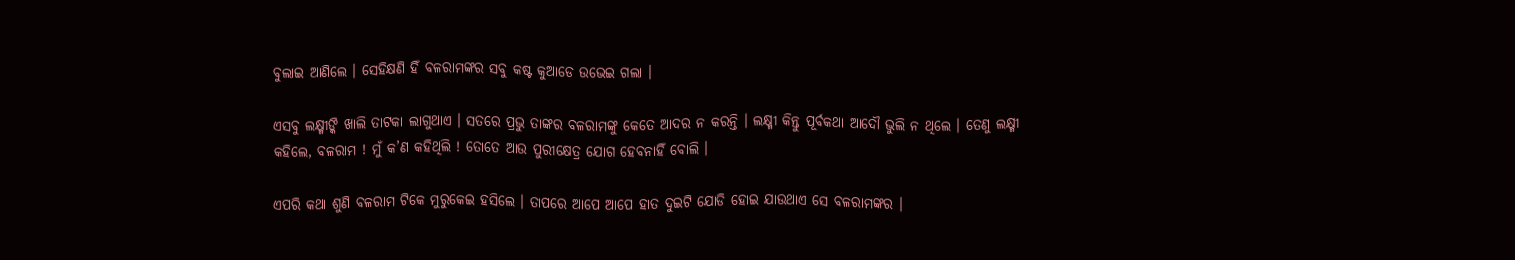ବୁଲାଇ ଆଣିଲେ । ସେହିକ୍ଷଣି ହିଁ ବଳରାମଙ୍କର ସବୁ କଷ୍ଟ କୁଆଡେ ଉଭେଇ ଗଲା ।

ଏସବୁ ଲକ୍ଷ୍ମୀଙ୍କି ଖାଲି ତାଟକା ଲାଗୁଥାଏ । ସତରେ ପ୍ରଭୁ ତାଙ୍କର ବଳରାମଙ୍କୁ କେତେ ଆଦର ନ କରନ୍ତି । ଲକ୍ଷ୍ମୀ କିନ୍ତୁ ପୂର୍ବକଥା ଆଦୌ ଭୁଲି ନ ଥିଲେ । ତେଣୁ ଲକ୍ଷ୍ମୀ କହିଲେ, ବଳରାମ ! ମୁଁ କ’ଣ କହିଥିଲି ! ତୋତେ ଆଉ ପୁରୀକ୍ଷେତ୍ର ଯୋଗ ହେବନାହିଁ ବୋଲି ।

ଏପରି କଥା ଶୁଣି ବଳରାମ ଟିକେ ମୁରୁକେଇ ହସିଲେ । ତାପରେ ଆପେ ଆପେ ହାତ ଦୁଇଟି ଯୋଡି ହୋଇ ଯାଉଥାଏ ସେ ବଳରାମଙ୍କର ।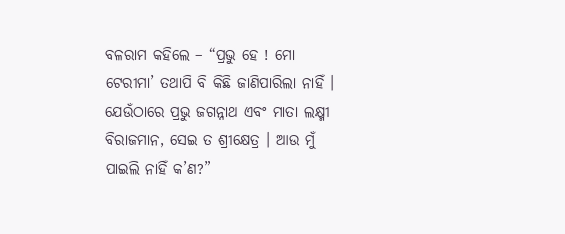ବଳରାମ କହିଲେ – “ପ୍ରଭୁ ହେ ! ମୋ ଟେରୀମା’ ତଥାପି ବି କିଛି ଜାଣିପାରିଲା ନାହିଁ । ଯେଉଁଠାରେ ପ୍ରଭୁ ଜଗନ୍ନାଥ ଏବଂ ମାତା ଲକ୍ଷ୍ମୀ ବିରାଜମାନ, ସେଇ ତ ଶ୍ରୀକ୍ଷେତ୍ର । ଆଉ ମୁଁ ପାଇଲି ନାହିଁ କ’ଣ?”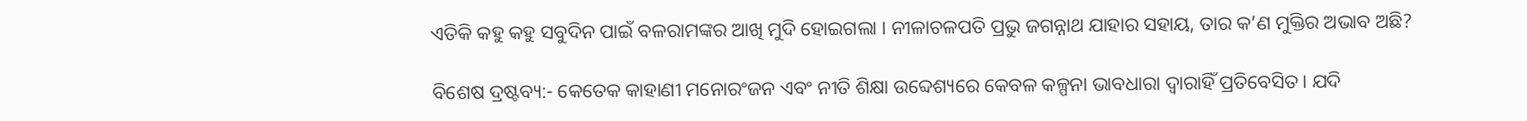ଏତିକି କହୁ କହୁ ସବୁଦିନ ପାଇଁ ବଳରାମଙ୍କର ଆଖି ମୁଦି ହୋଇଗଲା । ନୀଳାଚଳପତି ପ୍ରଭୁ ଜଗନ୍ନାଥ ଯାହାର ସହାୟ, ତାର କ’ଣ ମୁକ୍ତିର ଅଭାବ ଅଛି?

ବିଶେଷ ଦ୍ରଷ୍ଟବ୍ୟ:- କେତେକ କାହାଣୀ ମନୋରଂଜନ ଏବଂ ନୀତି ଶିକ୍ଷା ଉବ୍ଦେଶ୍ୟରେ କେବଳ କଳ୍ପନା ଭାବଧାରା ଦ୍ୱାରାହିଁ ପ୍ରତିବେସିତ। ଯଦି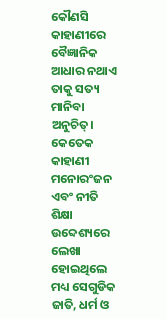କୌଣସି କାହାଣୀରେ ବୈଜ୍ଞାନିକ ଆଧାର ନଥାଏ ତାକୁ ସତ୍ୟ ମାନିବା ଅନୁଚିତ୍। କେତେକ କାହାଣୀ ମନୋରଂଜନ ଏବଂ ନୀତି ଶିକ୍ଷା ଉବ୍ଦେଶ୍ୟରେ ଲେଖା ହୋଇଥିଲେ ମଧ୍ୟ ସେଗୁଡିକ ଜାତି, ଧର୍ମ ଓ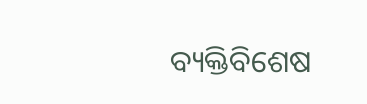ବ୍ୟକ୍ତିବିଶେଷ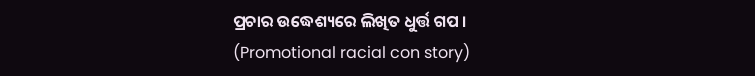ପ୍ରଚାର ଉଦ୍ଧେଶ୍ୟରେ ଲିଖିତ ଧୁର୍ତ୍ତ ଗପ । (Promotional racial con story)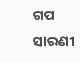ଗପ ସାରଣୀ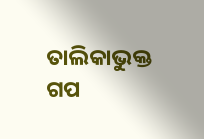ତାଲିକାଭୁକ୍ତ ଗପ